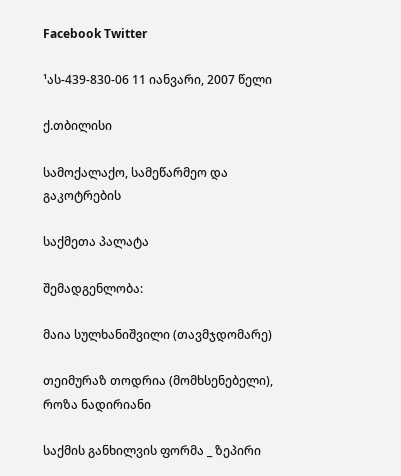Facebook Twitter

¹ას-439-830-06 11 იანვარი, 2007 წელი

ქ.თბილისი

სამოქალაქო, სამეწარმეო და გაკოტრების

საქმეთა პალატა

შემადგენლობა:

მაია სულხანიშვილი (თავმჯდომარე)

თეიმურაზ თოდრია (მომხსენებელი), როზა ნადირიანი

საქმის განხილვის ფორმა _ ზეპირი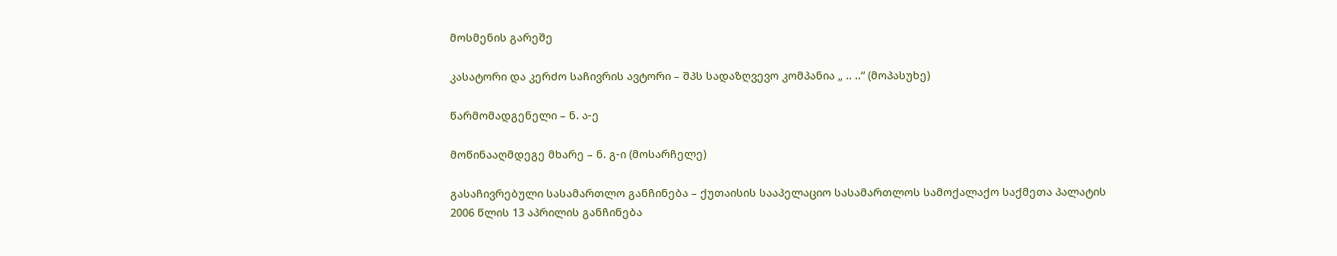მოსმენის გარეშე

კასატორი და კერძო საჩივრის ავტორი – შპს სადაზღვევო კომპანია „ .. ..“ (მოპასუხე)

წარმომადგენელი – ნ. ა-ე

მოწინააღმდეგე მხარე – ნ. გ-ი (მოსარჩელე)

გასაჩივრებული სასამართლო განჩინება – ქუთაისის სააპელაციო სასამართლოს სამოქალაქო საქმეთა პალატის 2006 წლის 13 აპრილის განჩინება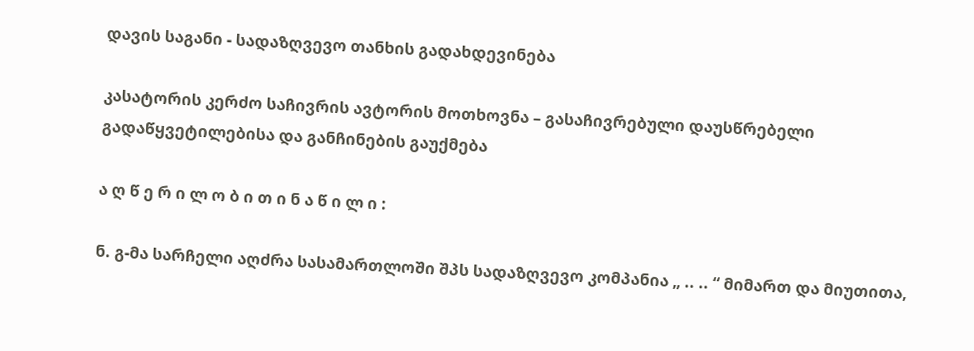დავის საგანი - სადაზღვევო თანხის გადახდევინება

კასატორის კერძო საჩივრის ავტორის მოთხოვნა – გასაჩივრებული დაუსწრებელი გადაწყვეტილებისა და განჩინების გაუქმება

ა ღ წ ე რ ი ლ ო ბ ი თ ი ნ ა წ ი ლ ი :

ნ. გ-მა სარჩელი აღძრა სასამართლოში შპს სადაზღვევო კომპანია „ .. .. “ მიმართ და მიუთითა,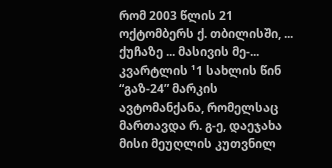რომ 2003 წლის 21 ოქტომბერს ქ. თბილისში, ... ქუჩაზე ... მასივის მე-... კვარტლის ¹1 სახლის წინ “გაზ-24” მარკის ავტომანქანა, რომელსაც მართავდა რ. გ-ე, დაეჯახა მისი მეუღლის კუთვნილ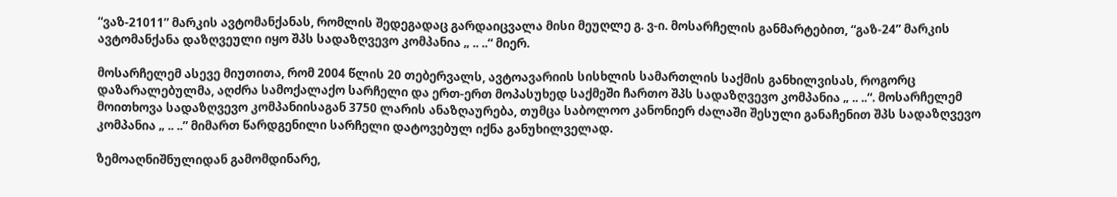“ვაზ-21011” მარკის ავტომანქანას, რომლის შედეგადაც გარდაიცვალა მისი მეუღლე გ. ვ-ი. მოსარჩელის განმარტებით, “გაზ-24” მარკის ავტომანქანა დაზღვეული იყო შპს სადაზღვევო კომპანია „ .. ..“ მიერ.

მოსარჩელემ ასევე მიუთითა, რომ 2004 წლის 20 თებერვალს, ავტოავარიის სისხლის სამართლის საქმის განხილვისას, როგორც დაზარალებულმა, აღძრა სამოქალაქო სარჩელი და ერთ-ერთ მოპასუხედ საქმეში ჩართო შპს სადაზღვევო კომპანია „ .. ..“. მოსარჩელემ მოითხოვა სადაზღვევო კომპანიისაგან 3750 ლარის ანაზღაურება, თუმცა საბოლოო კანონიერ ძალაში შესული განაჩენით შპს სადაზღვევო კომპანია „ .. ..” მიმართ წარდგენილი სარჩელი დატოვებულ იქნა განუხილველად.

ზემოაღნიშნულიდან გამომდინარე,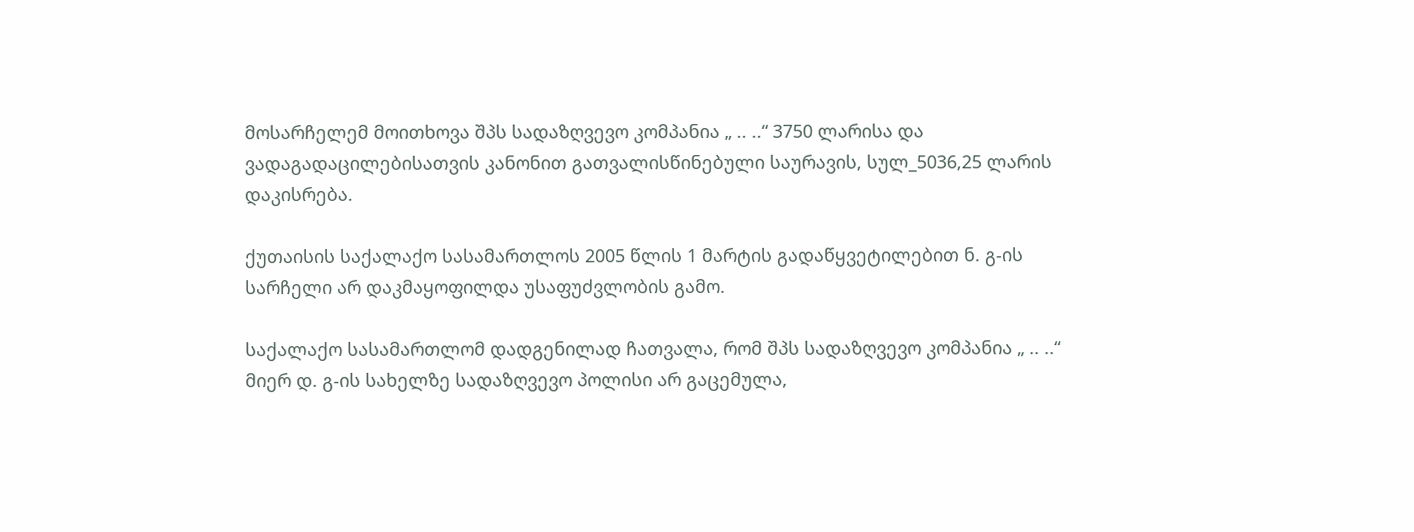მოსარჩელემ მოითხოვა შპს სადაზღვევო კომპანია „ .. ..“ 3750 ლარისა და ვადაგადაცილებისათვის კანონით გათვალისწინებული საურავის, სულ_5036,25 ლარის დაკისრება.

ქუთაისის საქალაქო სასამართლოს 2005 წლის 1 მარტის გადაწყვეტილებით ნ. გ-ის სარჩელი არ დაკმაყოფილდა უსაფუძვლობის გამო.

საქალაქო სასამართლომ დადგენილად ჩათვალა, რომ შპს სადაზღვევო კომპანია „ .. ..“ მიერ დ. გ-ის სახელზე სადაზღვევო პოლისი არ გაცემულა,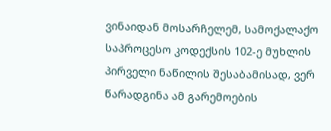ვინაიდან მოსარჩელემ, სამოქალაქო საპროცესო კოდექსის 102-ე მუხლის პირველი ნაწილის შესაბამისად, ვერ წარადგინა ამ გარემოების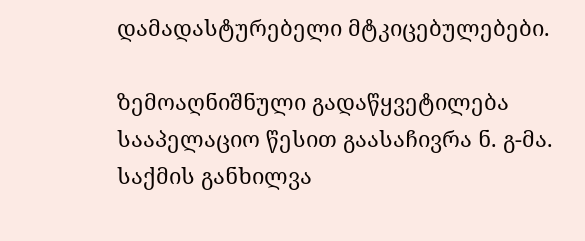დამადასტურებელი მტკიცებულებები.

ზემოაღნიშნული გადაწყვეტილება სააპელაციო წესით გაასაჩივრა ნ. გ-მა. საქმის განხილვა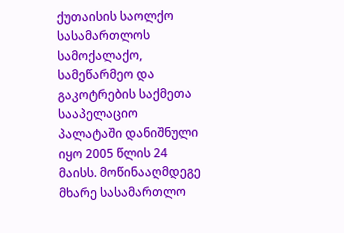ქუთაისის საოლქო სასამართლოს სამოქალაქო, სამეწარმეო და გაკოტრების საქმეთა სააპელაციო პალატაში დანიშნული იყო 2005 წლის 24 მაისს. მოწინააღმდეგე მხარე სასამართლო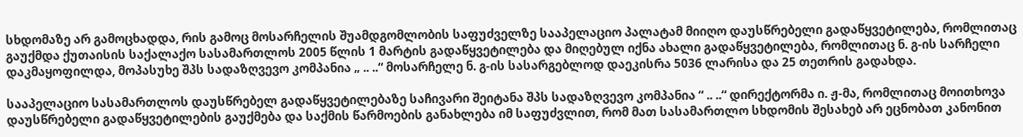სხდომაზე არ გამოცხადდა, რის გამოც მოსარჩელის შუამდგომლობის საფუძველზე სააპელაციო პალატამ მიიღო დაუსწრებელი გადაწყვეტილება, რომლითაც გაუქმდა ქუთაისის საქალაქო სასამართლოს 2005 წლის 1 მარტის გადაწყვეტილება და მიღებულ იქნა ახალი გადაწყვეტილება, რომლითაც ნ. გ-ის სარჩელი დაკმაყოფილდა, მოპასუხე შპს სადაზღვევო კომპანია „ .. ..“ მოსარჩელე ნ. გ-ის სასარგებლოდ დაეკისრა 5036 ლარისა და 25 თეთრის გადახდა.

სააპელაციო სასამართლოს დაუსწრებელ გადაწყვეტილებაზე საჩივარი შეიტანა შპს სადაზღვევო კომპანია “ .. ..“ დირექტორმა ი. ჟ-მა, რომლითაც მოითხოვა დაუსწრებელი გადაწყვეტილების გაუქმება და საქმის წარმოების განახლება იმ საფუძვლით, რომ მათ სასამართლო სხდომის შესახებ არ ეცნობათ კანონით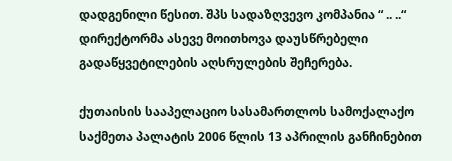დადგენილი წესით. შპს სადაზღვევო კომპანია “ .. ..“ დირექტორმა ასევე მოითხოვა დაუსწრებელი გადაწყვეტილების აღსრულების შეჩერება.

ქუთაისის სააპელაციო სასამართლოს სამოქალაქო საქმეთა პალატის 2006 წლის 13 აპრილის განჩინებით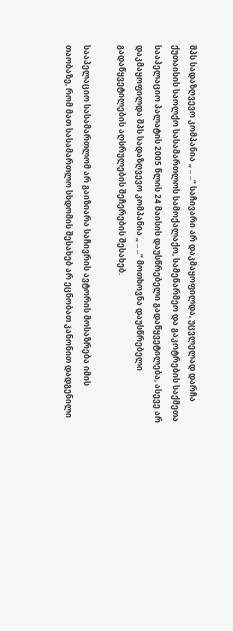შპს სადაზღვევო კომპანია „ .. ..“ საჩივარი არ დაკმაყოფილდა, უცვლელად დარჩა ქუთაისის საოლქო სასამართლოს სამოქალაქო, სამეწარმეო და გაკოტრების საქმეთა სააპელაციო პალატის 2005 წლის 24 მაისის დაუსწრებელი გადაწყვეტილება, ასევე არ დაკმაყოფილდა შპს სადაზღვევო კომპანია „ .. ..“ მოთხოვნა დაუსწრებელი გადაწყვეტილების აღსრულების შეჩერების შესახებ.

სააპელაციო სასამართლომ არ გაიზიარა საჩივრის ავტორის მოსაზრება იმის თაობაზე, რომ მათ სასამართლო სხდომის შესახებ არ ეცნობათ კანონით დადგენილი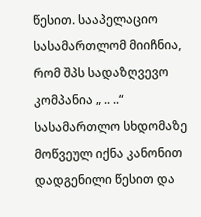წესით. სააპელაციო სასამართლომ მიიჩნია, რომ შპს სადაზღვევო კომპანია „ .. ..“ სასამართლო სხდომაზე მოწვეულ იქნა კანონით დადგენილი წესით და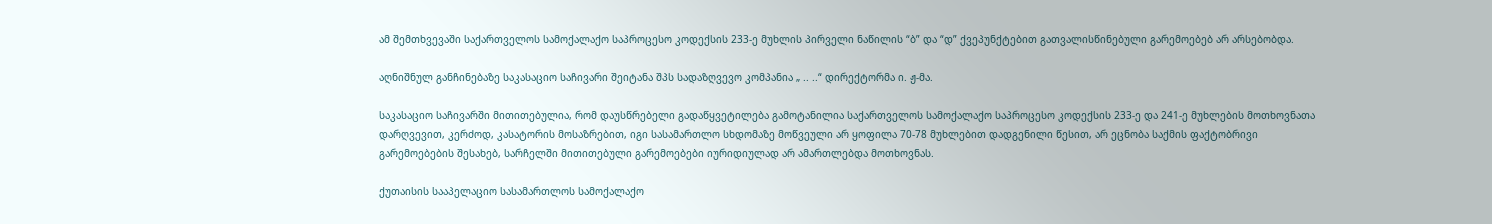ამ შემთხვევაში საქართველოს სამოქალაქო საპროცესო კოდექსის 233-ე მუხლის პირველი ნაწილის “ბ” და “დ” ქვეპუნქტებით გათვალისწინებული გარემოებებ არ არსებობდა.

აღნიშნულ განჩინებაზე საკასაციო საჩივარი შეიტანა შპს სადაზღვევო კომპანია „ .. ..“ დირექტორმა ი. ჟ-მა.

საკასაციო საჩივარში მითითებულია, რომ დაუსწრებელი გადაწყვეტილება გამოტანილია საქართველოს სამოქალაქო საპროცესო კოდექსის 233-ე და 241-ე მუხლების მოთხოვნათა დარღვევით, კერძოდ, კასატორის მოსაზრებით, იგი სასამართლო სხდომაზე მოწვეული არ ყოფილა 70-78 მუხლებით დადგენილი წესით, არ ეცნობა საქმის ფაქტობრივი გარემოებების შესახებ, სარჩელში მითითებული გარემოებები იურიდიულად არ ამართლებდა მოთხოვნას.

ქუთაისის სააპელაციო სასამართლოს სამოქალაქო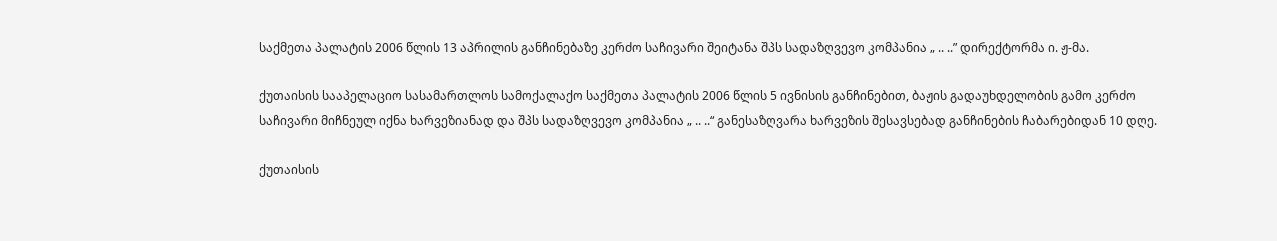საქმეთა პალატის 2006 წლის 13 აპრილის განჩინებაზე კერძო საჩივარი შეიტანა შპს სადაზღვევო კომპანია „ .. ..” დირექტორმა ი. ჟ-მა.

ქუთაისის სააპელაციო სასამართლოს სამოქალაქო საქმეთა პალატის 2006 წლის 5 ივნისის განჩინებით, ბაჟის გადაუხდელობის გამო კერძო საჩივარი მიჩნეულ იქნა ხარვეზიანად და შპს სადაზღვევო კომპანია „ .. ..“ განესაზღვარა ხარვეზის შესავსებად განჩინების ჩაბარებიდან 10 დღე.

ქუთაისის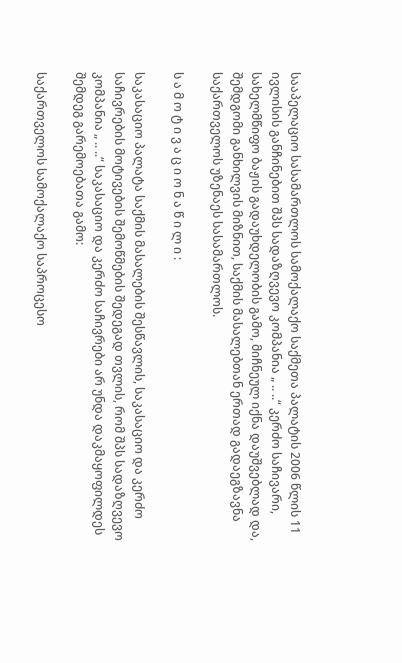სააპელაციო სასამართლოს სამოქალაქო საქმეთა პალატის 2006 წლის 11 ივლისის განჩინებით შპს სადაზღვევო კომპანია „ .. ..“ კერძო საჩივარი, სახელმწიფო ბაჟის გადაუხდელობის გამო, მიჩნეულ იქნა დაუშვებლად და, შემდგომი განხილვის მიზნით, საქმის მასალებთან ერთად გადაეგზავნა საქართველოს უზენაეს სასამართლოს.

ს ა მ ო ტ ი ვ ა ც ი ო ნ ა წ ი ლ ი :

საკასაციო პალატა საქმის მასალების შესწავლის, საკასაციო და კერძო საჩივრების მოტივების შემოწმების შედეგად თვლის, რომ შპს სადაზღვევო კომპანია „ .. ..“ საკასაციო და კერძო საჩივრები არ უნდა დაკმაყოფილდეს შემდეგ გარემოებათა გამო:

საქართველოს სამოქალაქო საპროცესო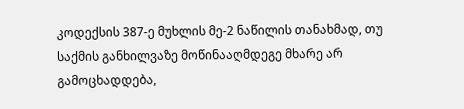კოდექსის 387-ე მუხლის მე-2 ნაწილის თანახმად, თუ საქმის განხილვაზე მოწინააღმდეგე მხარე არ გამოცხადდება,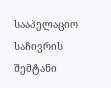სააპელაციო საჩივრის შემტანი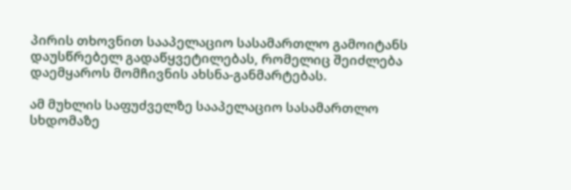პირის თხოვნით სააპელაციო სასამართლო გამოიტანს დაუსწრებელ გადაწყვეტილებას, რომელიც შეიძლება დაემყაროს მომჩივნის ახსნა-განმარტებას.

ამ მუხლის საფუძველზე სააპელაციო სასამართლო სხდომაზე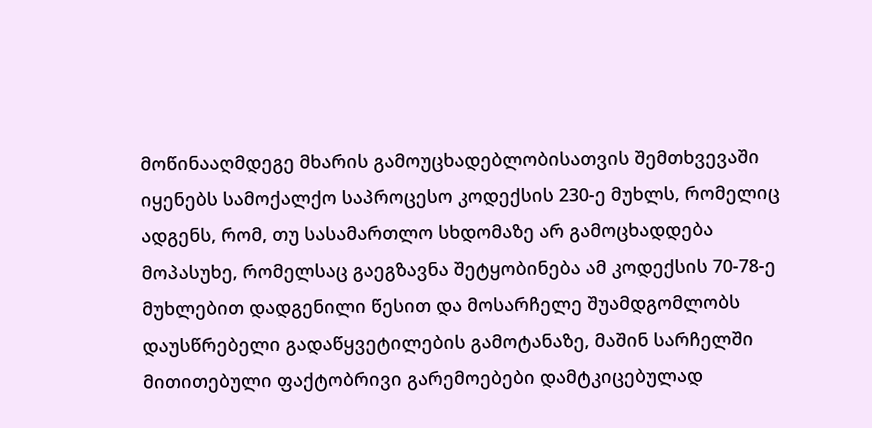მოწინააღმდეგე მხარის გამოუცხადებლობისათვის შემთხვევაში იყენებს სამოქალქო საპროცესო კოდექსის 230-ე მუხლს, რომელიც ადგენს, რომ, თუ სასამართლო სხდომაზე არ გამოცხადდება მოპასუხე, რომელსაც გაეგზავნა შეტყობინება ამ კოდექსის 70-78-ე მუხლებით დადგენილი წესით და მოსარჩელე შუამდგომლობს დაუსწრებელი გადაწყვეტილების გამოტანაზე, მაშინ სარჩელში მითითებული ფაქტობრივი გარემოებები დამტკიცებულად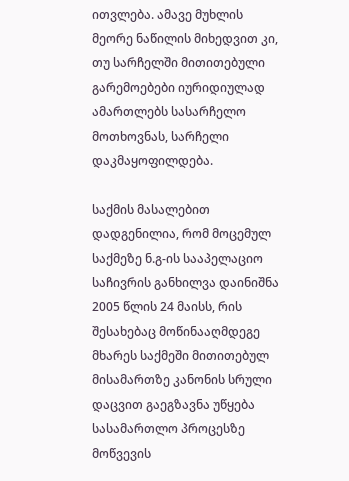ითვლება. ამავე მუხლის მეორე ნაწილის მიხედვით კი, თუ სარჩელში მითითებული გარემოებები იურიდიულად ამართლებს სასარჩელო მოთხოვნას, სარჩელი დაკმაყოფილდება.

საქმის მასალებით დადგენილია, რომ მოცემულ საქმეზე ნ.გ-ის სააპელაციო საჩივრის განხილვა დაინიშნა 2005 წლის 24 მაისს, რის შესახებაც მოწინააღმდეგე მხარეს საქმეში მითითებულ მისამართზე კანონის სრული დაცვით გაეგზავნა უწყება სასამართლო პროცესზე მოწვევის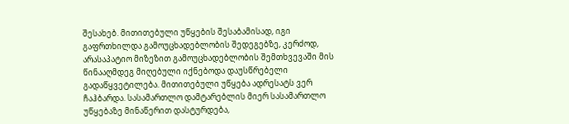შესახებ. მითითებული უწყების შესაბამისად, იგი გაფრთხილდა გამოუცხადებლობის შედეგებზე, კერძოდ, არასაპატიო მიზეზით გამოუცხადებლობის შემთხვევაში მის წინააღმდეგ მიღებული იქნებოდა დაუსწრებელი გადაწყვეტილება. მითითებული უწყება ადრესატს ვერ ჩაჰბარდა. სასამართლო დამტარებლის მიერ სასამართლო უწყებაზე მინაწერით დასტურდება,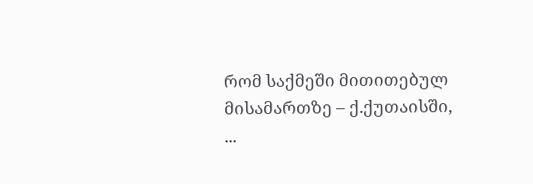რომ საქმეში მითითებულ მისამართზე – ქ.ქუთაისში, ...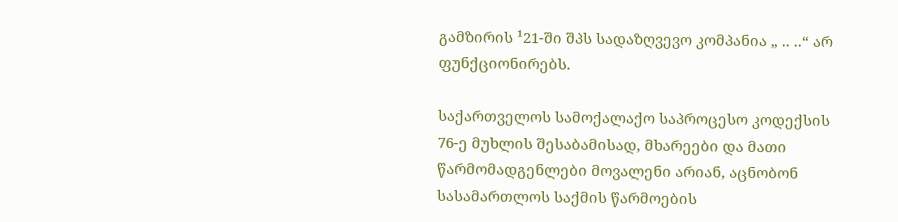გამზირის ¹21-ში შპს სადაზღვევო კომპანია „ .. ..“ არ ფუნქციონირებს.

საქართველოს სამოქალაქო საპროცესო კოდექსის 76-ე მუხლის შესაბამისად, მხარეები და მათი წარმომადგენლები მოვალენი არიან, აცნობონ სასამართლოს საქმის წარმოების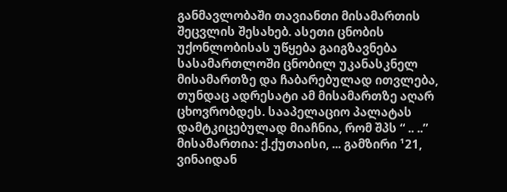განმავლობაში თავიანთი მისამართის შეცვლის შესახებ. ასეთი ცნობის უქონლობისას უწყება გაიგზავნება სასამართლოში ცნობილ უკანასკნელ მისამართზე და ჩაბარებულად ითვლება, თუნდაც ადრესატი ამ მისამართზე აღარ ცხოვრობდეს. სააპელაციო პალატას დამტკიცებულად მიაჩნია, რომ შპს “ .. ..” მისამართია: ქ.ქუთაისი, ... გამზირი ¹21, ვინაიდან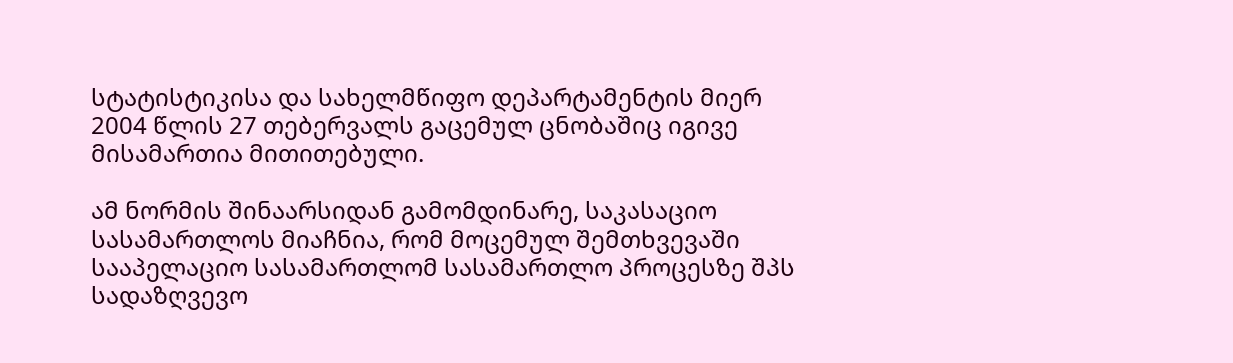სტატისტიკისა და სახელმწიფო დეპარტამენტის მიერ 2004 წლის 27 თებერვალს გაცემულ ცნობაშიც იგივე მისამართია მითითებული.

ამ ნორმის შინაარსიდან გამომდინარე, საკასაციო სასამართლოს მიაჩნია, რომ მოცემულ შემთხვევაში სააპელაციო სასამართლომ სასამართლო პროცესზე შპს სადაზღვევო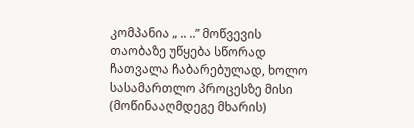კომპანია „ .. ..” მოწვევის თაობაზე უწყება სწორად ჩათვალა ჩაბარებულად, ხოლო სასამართლო პროცესზე მისი (მოწინააღმდეგე მხარის)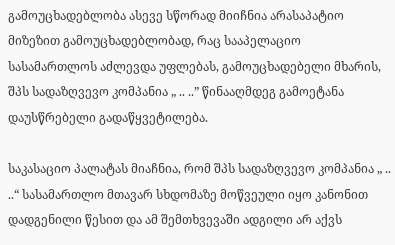გამოუცხადებლობა ასევე სწორად მიიჩნია არასაპატიო მიზეზით გამოუცხადებლობად, რაც სააპელაციო სასამართლოს აძლევდა უფლებას, გამოუცხადებელი მხარის, შპს სადაზღვევო კომპანია „ .. ..” წინააღმდეგ გამოეტანა დაუსწრებელი გადაწყვეტილება.

საკასაციო პალატას მიაჩნია, რომ შპს სადაზღვევო კომპანია „ .. ..“ სასამართლო მთავარ სხდომაზე მოწვეული იყო კანონით დადგენილი წესით და ამ შემთხვევაში ადგილი არ აქვს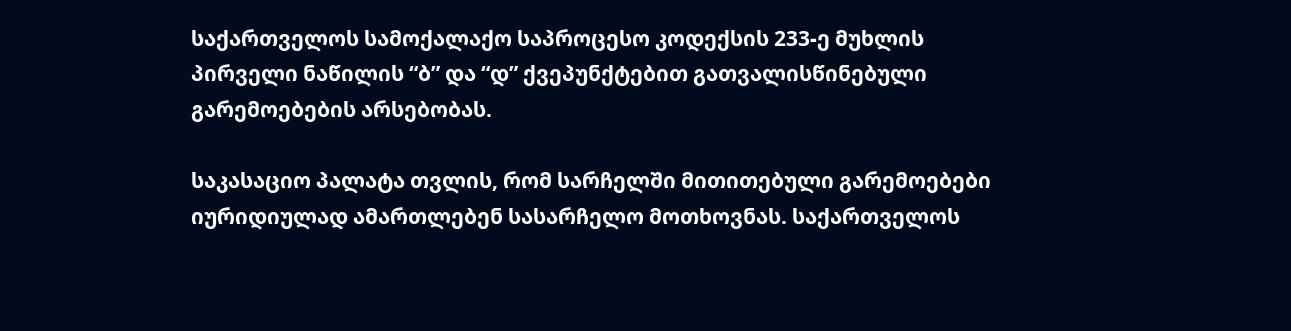საქართველოს სამოქალაქო საპროცესო კოდექსის 233-ე მუხლის პირველი ნაწილის “ბ” და “დ” ქვეპუნქტებით გათვალისწინებული გარემოებების არსებობას.

საკასაციო პალატა თვლის, რომ სარჩელში მითითებული გარემოებები იურიდიულად ამართლებენ სასარჩელო მოთხოვნას. საქართველოს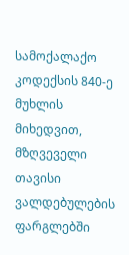სამოქალაქო კოდექსის 840-ე მუხლის მიხედვით, მზღვეველი თავისი ვალდებულების ფარგლებში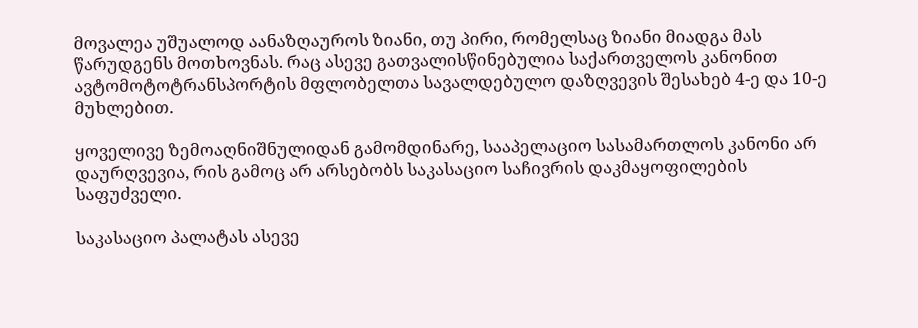მოვალეა უშუალოდ აანაზღაუროს ზიანი, თუ პირი, რომელსაც ზიანი მიადგა მას წარუდგენს მოთხოვნას. რაც ასევე გათვალისწინებულია საქართველოს კანონით ავტომოტოტრანსპორტის მფლობელთა სავალდებულო დაზღვევის შესახებ 4-ე და 10-ე მუხლებით.

ყოველივე ზემოაღნიშნულიდან გამომდინარე, სააპელაციო სასამართლოს კანონი არ დაურღვევია, რის გამოც არ არსებობს საკასაციო საჩივრის დაკმაყოფილების საფუძველი.

საკასაციო პალატას ასევე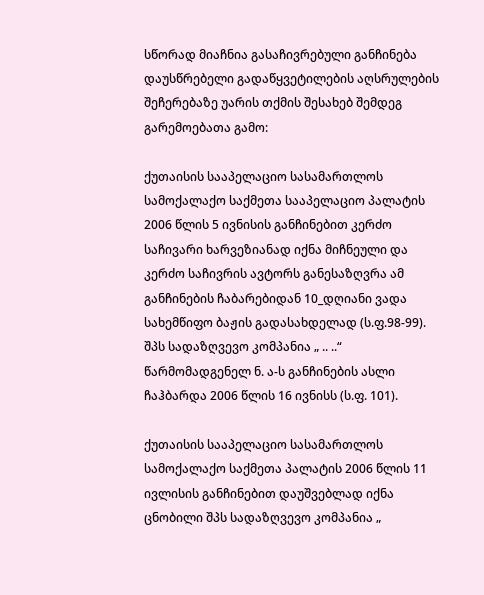სწორად მიაჩნია გასაჩივრებული განჩინება დაუსწრებელი გადაწყვეტილების აღსრულების შეჩერებაზე უარის თქმის შესახებ შემდეგ გარემოებათა გამო:

ქუთაისის სააპელაციო სასამართლოს სამოქალაქო საქმეთა სააპელაციო პალატის 2006 წლის 5 ივნისის განჩინებით კერძო საჩივარი ხარვეზიანად იქნა მიჩნეული და კერძო საჩივრის ავტორს განესაზღვრა ამ განჩინების ჩაბარებიდან 10_დღიანი ვადა სახემწიფო ბაჟის გადასახდელად (ს.ფ.98-99). შპს სადაზღვევო კომპანია „ .. ..“ წარმომადგენელ ნ. ა-ს განჩინების ასლი ჩაჰბარდა 2006 წლის 16 ივნისს (ს.ფ. 101).

ქუთაისის სააპელაციო სასამართლოს სამოქალაქო საქმეთა პალატის 2006 წლის 11 ივლისის განჩინებით დაუშვებლად იქნა ცნობილი შპს სადაზღვევო კომპანია „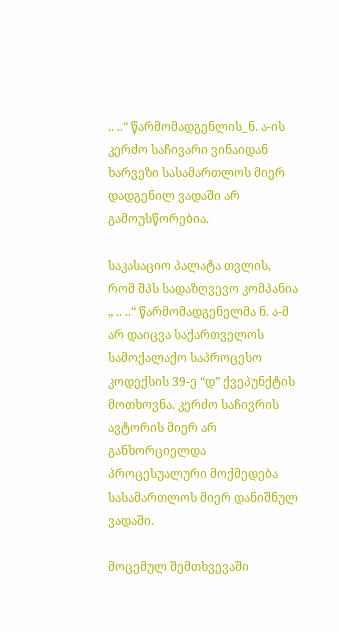.. ..“ წარმომადგენლის_ნ. ა-ის კერძო საჩივარი ვინაიდან ხარვეზი სასამართლოს მიერ დადგენილ ვადაში არ გამოუსწორებია.

საკასაციო პალატა თვლის, რომ შპს სადაზღვევო კომპანია „ .. ..“ წარმომადგენელმა ნ. ა-მ არ დაიცვა საქართველოს სამოქალაქო საპროცესო კოდექსის 39-ე “დ” ქვეპუნქტის მოთხოვნა. კერძო საჩივრის ავტორის მიერ არ განხორციელდა პროცესუალური მოქმედება სასამართლოს მიერ დანიშნულ ვადაში.

მოცემულ შემთხვევაში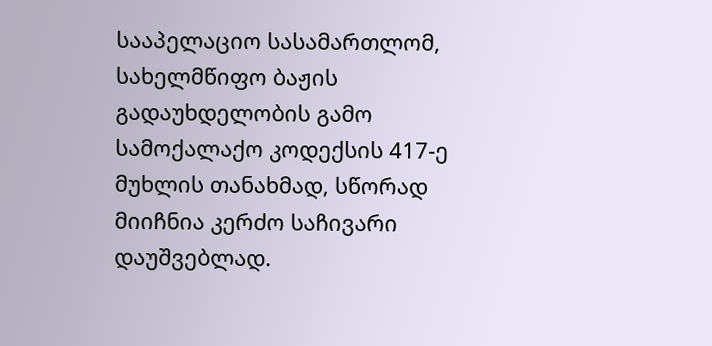სააპელაციო სასამართლომ, სახელმწიფო ბაჟის გადაუხდელობის გამო სამოქალაქო კოდექსის 417-ე მუხლის თანახმად, სწორად მიიჩნია კერძო საჩივარი დაუშვებლად.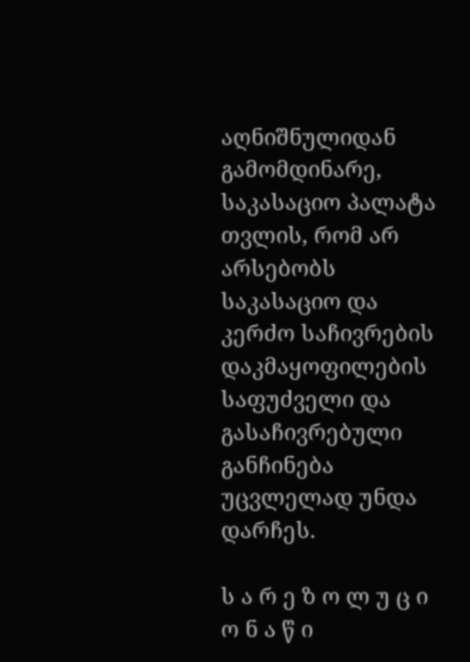აღნიშნულიდან გამომდინარე, საკასაციო პალატა თვლის, რომ არ არსებობს საკასაციო და კერძო საჩივრების დაკმაყოფილების საფუძველი და გასაჩივრებული განჩინება უცვლელად უნდა დარჩეს.

ს ა რ ე ზ ო ლ უ ც ი ო ნ ა წ ი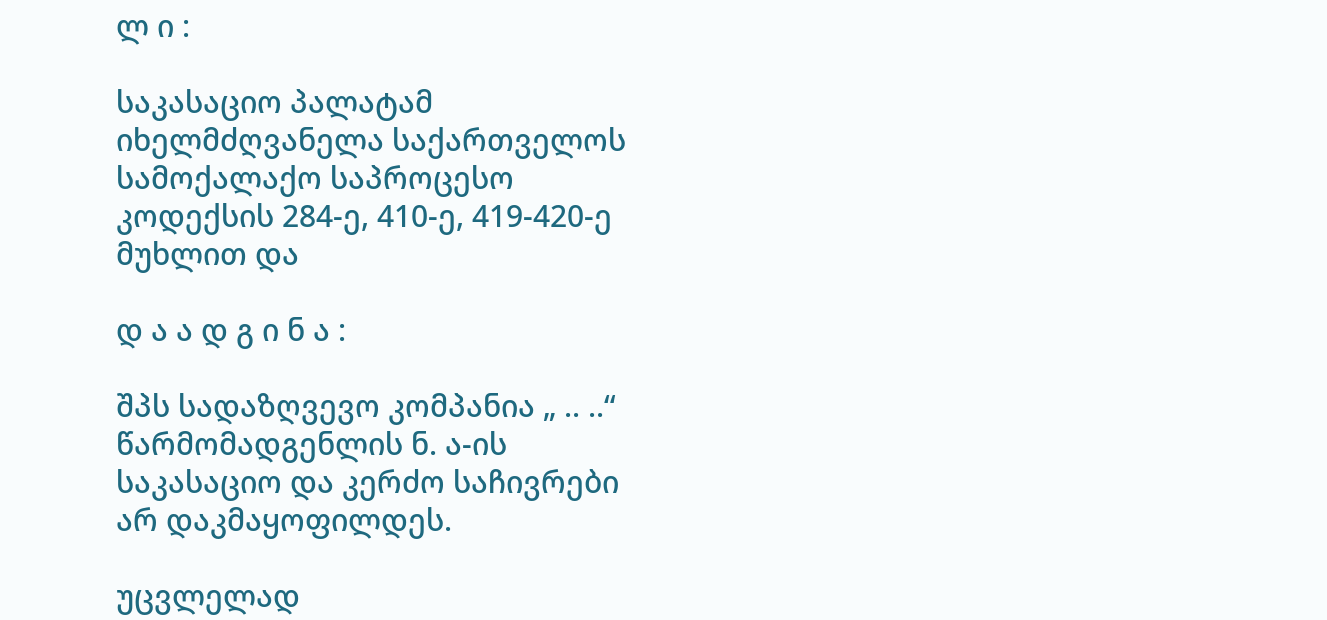ლ ი :

საკასაციო პალატამ იხელმძღვანელა საქართველოს სამოქალაქო საპროცესო კოდექსის 284-ე, 410-ე, 419-420-ე მუხლით და

დ ა ა დ გ ი ნ ა :

შპს სადაზღვევო კომპანია „ .. ..“ წარმომადგენლის ნ. ა-ის საკასაციო და კერძო საჩივრები არ დაკმაყოფილდეს.

უცვლელად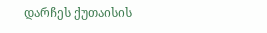დარჩეს ქუთაისის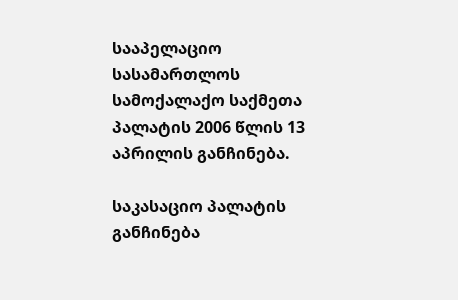სააპელაციო სასამართლოს სამოქალაქო საქმეთა პალატის 2006 წლის 13 აპრილის განჩინება.

საკასაციო პალატის განჩინება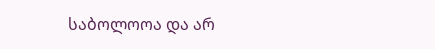საბოლოოა და არ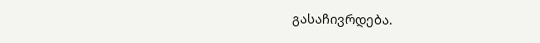გასაჩივრდება.